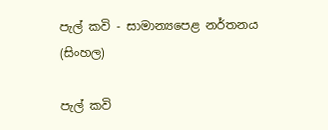පැල් කවි - සාමාන්‍යපෙළ නර්තනය (සිංහල)

පැල් කවි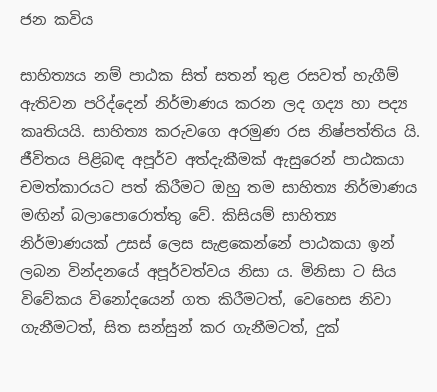ජන කවිය

සාහිත්‍යය නම් පාඨක සිත් සතන් තුළ රසවත් හැගීම් ඇතිවන පරිද්දෙන් නිර්මාණය කරන ලද ගද්‍ය හා පද්‍ය කෘතියයි. සාහිත්‍ය කරුවගෙ අරමුණ රස නිෂ්පත්තිය යි. ජීවිතය පිළිබඳ අපූර්ව අත්දැකීමක් ඇසුරෙන් පාඨකයා චමත්කාරයට පත් කිරීමට ඔහු තම සාහිත්‍ය නිර්මාණය මඟින් බලාපොරොත්තු වේ. කිසියම් සාහිත්‍ය නිර්මාණයක් උසස් ලෙස සැළකෙන්නේ පාඨකයා ඉන් ලබන වින්දනයේ අපූර්වත්වය නිසා ය. මිනිසා ට සිය විවේකය විනෝදයෙන් ගත කිරීමටත්, වෙහෙස නිවා ගැනීමටත්, සිත සන්සුන් කර ගැනීමටත්, දුක්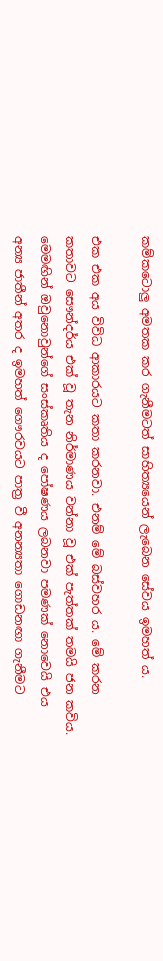කම්කටොලු අමතක කර ගැනීමටත් සාහිත්‍යයෙන් ලැබෙන සේවය ඉමහත් ය.

එක එක අය විවිධ ආකාරයට කතා කරනවා. එනම් මේ බස්වහර ය. මේ කරන කතාවට සෞන්දර්ය එක් වූ තැන නිර්මාණය වන්නා වූ එක් පැත්තක් තමයි ජන කවිය. මෙමඟින් ඔවුනොවුන්ගේ සංස්කෘතිය ද පෝෂණය ලබනවා පමණක් නොවෙයි එය අන්‍ය ජාතීන් අතර ද ඉමහත් ගෞරවයට පාත්‍ර වී අනන්‍යතා ගොඩනඟා ගැනීමට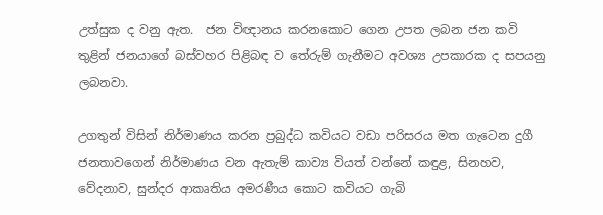උත්සුක ද වනු ඇත.  ජන විඥානය කරනකොට ගෙන උපත ලබන ජන කවි තුළින් ජනයාගේ බස්වහර පිළිබඳ ව තේරුම් ගැනීමට අවශ්‍ය උපකාරක ද සපයනු ලබනවා.

උගතුන් විසින් නිර්මාණය කරන ප්‍රබුද්ධ කවියට වඩා පරිසරය මත ගැටෙන දුගී ජනතාවගෙන් නිර්මාණය වන ඇතැම් කාව්‍ය වියත් වන්නේ කඳුළ, සිනහව, වේදනාව, සුන්දර ආකෘතිය අමරණීය කොට කවියට ගැබි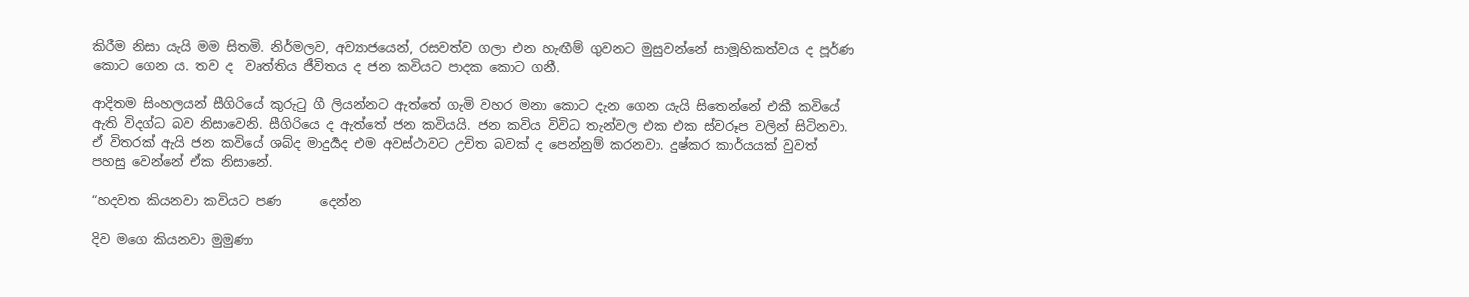කිරීම නිසා යැයි මම සිතමි. නිර්මලව, අව්‍යාජයෙන්, රසවත්ව ගලා එන හැඟීම් ගුවනට මුසුවන්නේ සාමූහිකත්වය ද පූර්ණ කොට ගෙන ය. තව ද  වෘත්තිය ජීවිතය ද ජන කවියට පාදක කොට ගනී.

ආදිතම සිංහලයන් සීගිරියේ කුරුටු ගී ලියන්නට ඇත්තේ ගැමි වහර මනා කොට දැන ගෙන යැයි සිතෙන්නේ එකී කවියේ ඇති විදග්ධ බව නිසාවෙනි. සීගිරියෙ ද ඇත්තේ ජන කවියයි. ජන කවිය විවිධ තැන්වල එක එක ස්වරූප වලින් සිටිනවා. ඒ විතරක් ඇයි ජන කවියේ ශබ්ද මාදුර්‍යද එම අවස්ථාවට උචිත බවක් ද පෙන්නුම් කරනවා. දුෂ්කර කාර්යයක් වුවත් පහසු වෙන්නේ ඒක නිසානේ.

“හදවත කියනවා කවියට පණ      දෙන්න

දිව මගෙ කියනවා මුමුණා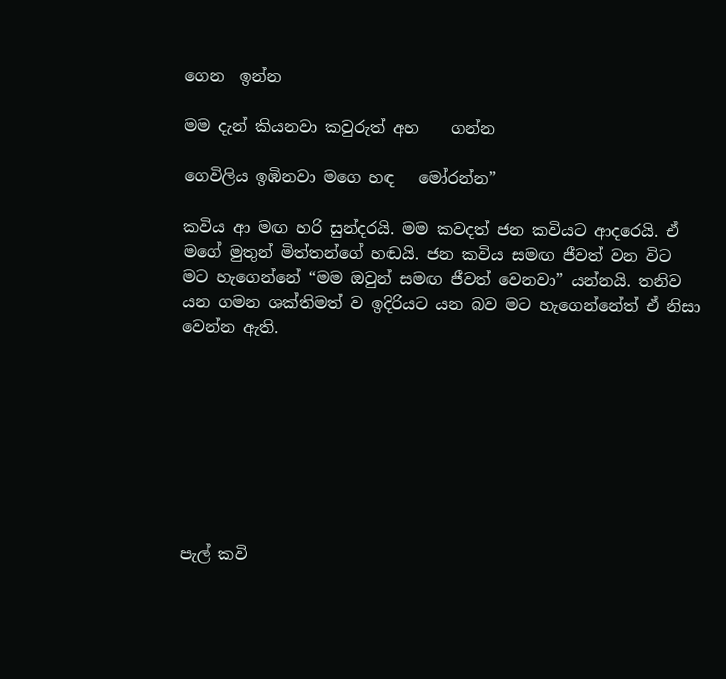ගෙන  ඉන්න

මම දැන් කියනවා කවුරුත් අහ    ගන්න

ගෙවිලිය ඉඹිනවා මගෙ හඳ   මෝරන්න”

කවිය ආ මඟ හරි සුන්දරයි. මම කවදත් ජන කවියට ආදරෙයි. ඒ මගේ මුතුන් මිත්තන්ගේ හඬයි. ජන කවිය සමඟ ජීවත් වන විට මට හැගෙන්නේ “මම ඔවුන් සමඟ ජීවත් වෙනවා” යන්නයි. තනිව යන ගමන ශක්තිමත් ව ඉදිරියට යන බව මට හැගෙන්නේත් ඒ නිසා වෙන්න ඇති.








පැල් කවි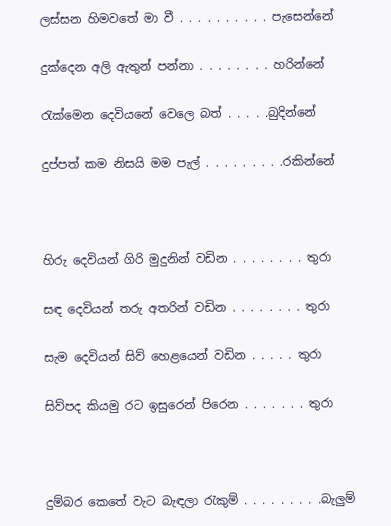ලස්සන හිමවතේ මා වී . . . . . . . . . . පැසෙන්නේ

දුක්දෙන අලි ඇතුන් පන්නා . . . . . . . . හරින්නේ

රැක්මෙන දෙවියනේ වෙලෙ බත් . . . . .බුදින්නේ

දුප්පත් කම නිසයි මම පැල් . . . . . . . . .රකින්නේ



හිරු දෙවියන් ගිරි මුදුනින් වඩින . . . . . . . . තුරා

සඳ දෙවියන් තරු අතරින් වඩින . . . . . . . . තුරා

සැම දෙවියන් සිව් හෙළයෙන් වඩින . . . . . තුරා

සිව්පද කියමු රට ඉසුරෙන් පිරෙන . . . . . . . තුරා



දුම්බර කෙතේ වැට බැඳලා රැකුම් . . . . . . . . .බැලුම්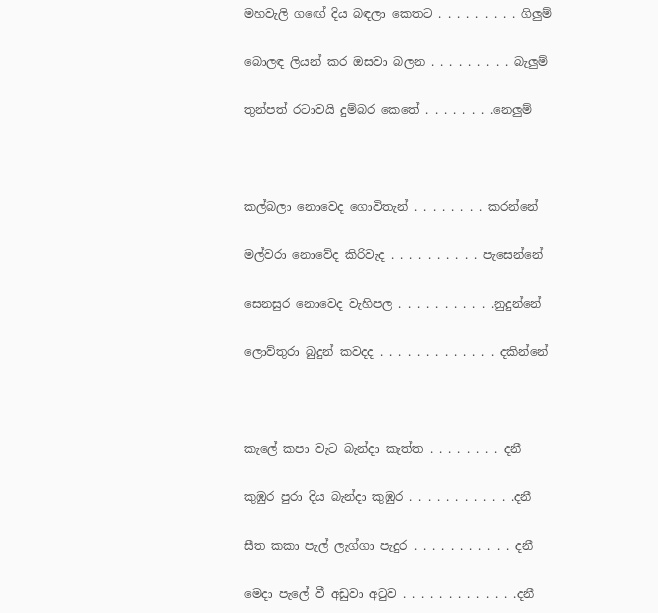මහවැලි ගඟේ දිය බඳලා කෙතට . . . . . . . . . ගිලුම්

බොලඳ ලියන් කර ඔසවා බලන . . . . . . . . . බැලුම්

තුන්පත් රටාවයි දුම්බර කෙතේ . . . . . . . .නෙලුම්



කල්බලා නොවෙද ගොවිතැන් . . . . . . . . කරන්නේ

මල්වරා නොවේද කිරිවැද . . . . . . . . . . පැසෙන්නේ

සෙනසුර නොවෙද වැහිපල . . . . . . . . . . .නුදුන්නේ

ලොව්තුරා බුදුන් කවදද . . . . . . . . . . . . . දකින්නේ



කැලේ කපා වැට බැන්දා කැත්ත . . . . . . . . දනී

කුඹුර පුරා දිය බැන්දා කුඹුර . . . . . . . . . . . .දනී

සීත කකා පැල් ලැග්ගා පැදුර . . . . . . . . . . . දනී

මෙදා පැලේ වී අඩුවා අටුව . . . . . . . . . . . . .දනී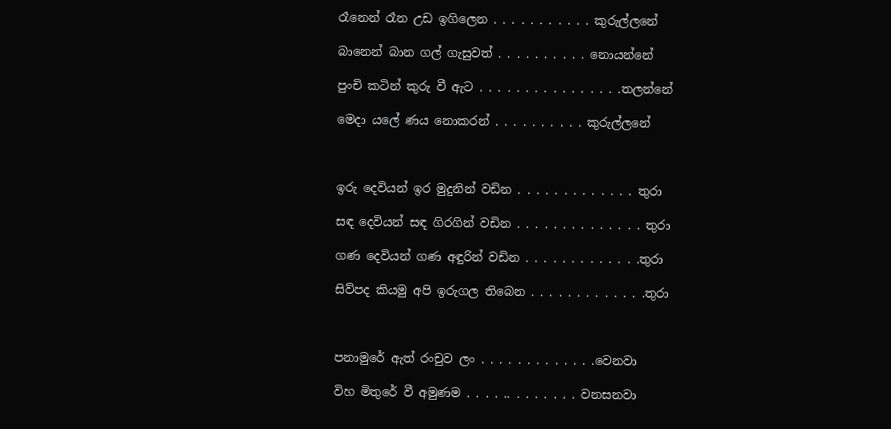රෑනෙන් රෑන උඩ ඉගිලෙන . . . . . . . . . . . කුරුල්ලනේ

බානෙන් බාන ගල් ගැසුවත් . . . . . . . . . . නොයන්නේ

පුංචි කටින් කුරු වී ඇට . . . . . . . . . . . . . . . .තලන්නේ

මෙදා යලේ ණය නොකරන් . . . . . . . . . . කුරුල්ලනේ



ඉරු දෙවියන් ඉර මුදුනින් වඩින . . . . . . . . . . . . . තුරා

සඳ දෙවියන් සඳ ගිරගින් වඩින . . . . . . . . . . . . . . තුරා

ගණ දෙවියන් ගණ අඳුරින් වඩින . . . . . . . . . . . . .තුරා

සිව්පද කියමු අපි ඉරුගල තිබෙන . . . . . . . . . . . . .තුරා



පනාමුරේ ඇත් රංචුව ලං . . . . . . . . . . . . .වෙනවා

විහ මිතුරේ වී අමුණම . . . . .. . . . . . . . වනසනවා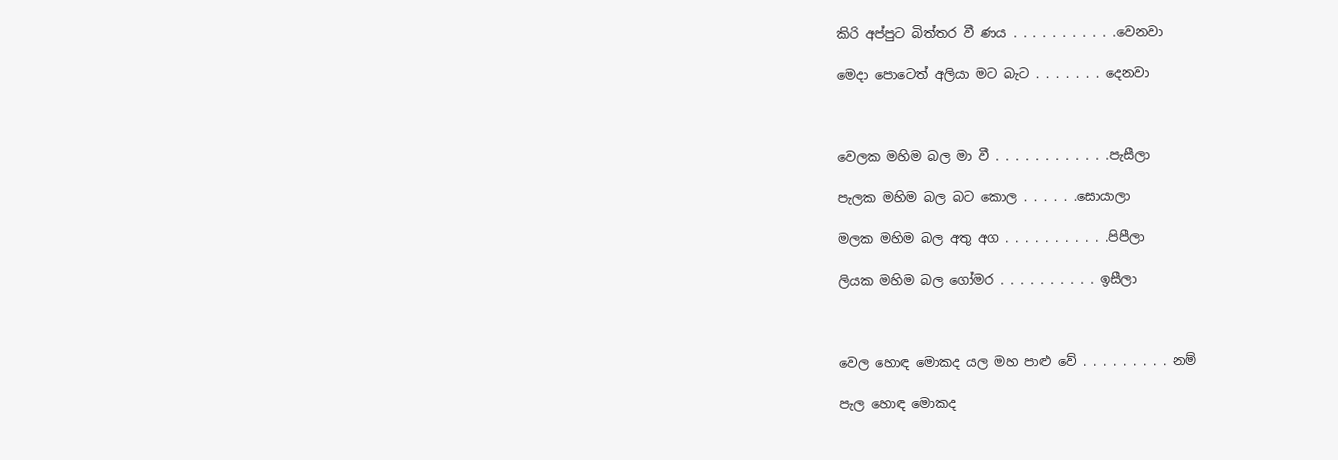කිරි අප්පුට බිත්තර වී ණය . . . . . . . . . . .වෙනවා

මෙදා පොටෙත් අලියා මට බැට . . . . . . . දෙනවා



වෙලක මහිම බල මා වී . . . . . . . . . . . .පැසීලා

පැලක මහිම බල බට කොල . . . . . .සොයාලා

මලක මහිම බල අතු අග . . . . . . . . . . .පිපීලා

ලියක මහිම බල ගෝමර . . . . . . . . . . ඉසීලා



වෙල හොඳ මොකද යල මහ පාළු වේ . . . . . . . . . නම්

පැල හොඳ මොකද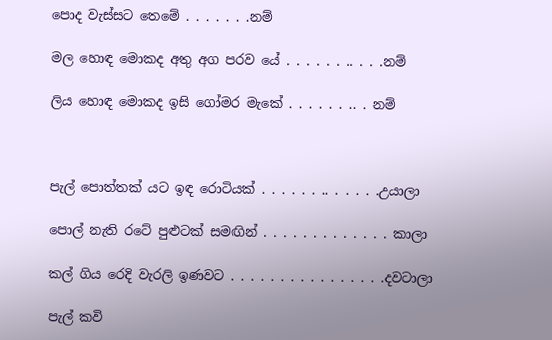පොද වැස්සට තෙමේ . . . . . . .නම්

මල හොඳ මොකද අතු අග පරව යේ . . . . . . .. . . .නම්

ලිය හොඳ මොකද ඉසි ගෝමර මැකේ . . . . . . .. . නම්



පැල් පොත්තක් යට ඉඳ රොටියක් . . . . . . .. . . . . .උයාලා

පොල් නැති රටේ පුළුටක් සමඟින් . . . . . . . . . . . . . කාලා

කල් ගිය රෙදි වැරලි ඉණවට . . . . . . . . . . . . . . . .දවටාලා

පැල් කවි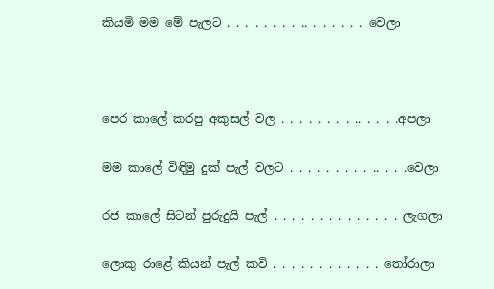කියමි මම මේ පැලට . . . . . . . . .. . . . . . . වෙලා



පෙර කාලේ කරපු අකුසල් වල . . . . . . . . .. . . . .අපලා

මම කාලේ විඳිමු දුක් පැල් වලට . . . . . . . . . .. . . .වෙලා

රජ කාලේ සිටන් පුරුදුයි පැල් . . . . . . . . . . . . . . ලැගලා

ලොකු රාළේ කියන් පැල් කවි . . . . . . . . . . . . තෝරාලා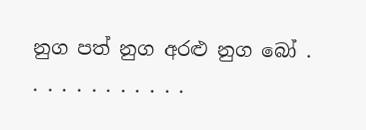නුග පත් නුග අරළු නුග බෝ . . . . . . . . . . . .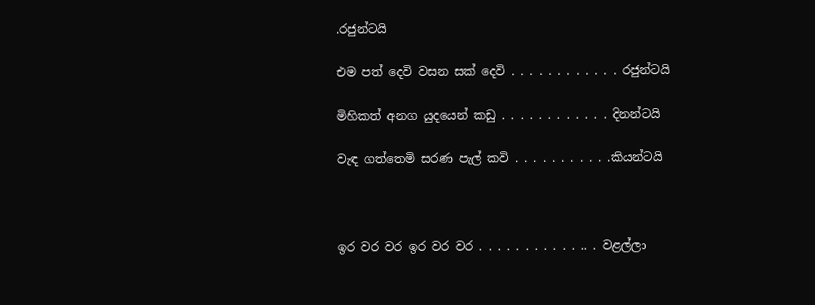.රජුන්ටයි

එම පත් දෙවි වසන සක් දෙවි . . . . . . . . . . . . රජුන්ටයි

මිහිකත් අනග යුදයෙන් කඩු . . . . . . . . . . . . දිනන්ටයි

වැඳ ගත්තෙමි සරණ පැල් කවි . . . . . . . . . . .කියන්ටයි



ඉර වර වර ඉර වර වර . . . . . . . . . . . .. . වළල්ලා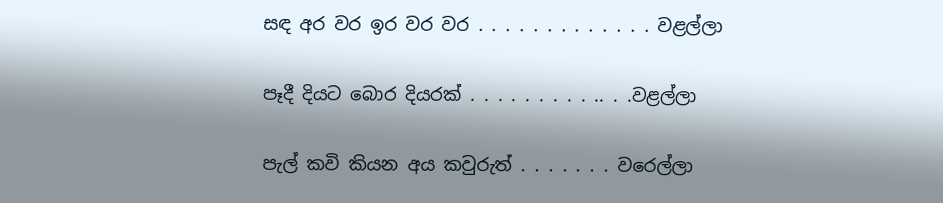සඳ අර වර ඉර වර වර . . . . . . . . . . . . . වළල්ලා

පෑදී දියට බොර දියරක් . . . . . . . . . .. . .වළල්ලා

පැල් කවි කියන අය කවුරුත් . . . . . . . වරෙල්ලා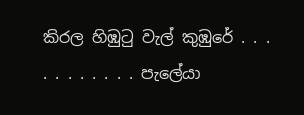කිරල හිඹුටු වැල් කුඹුරේ . . . . . . . . . . . පැලේයා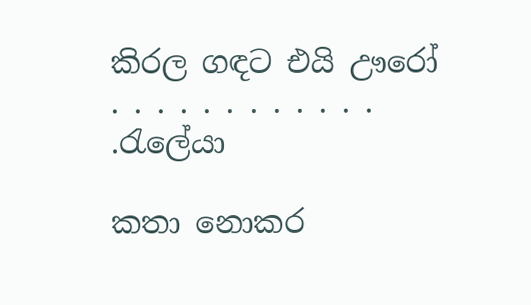කිරල ගඳට එයි ඌරෝ . . . . . . . . . . . . .රැලේයා

කතා නොකර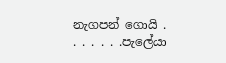නැගපන් ගොයි . . . . . . .පැලේයා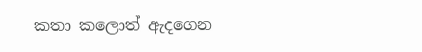කතා කලොත් ඇදගෙන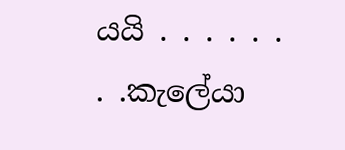යයි . . . . . . . .කැලේයා